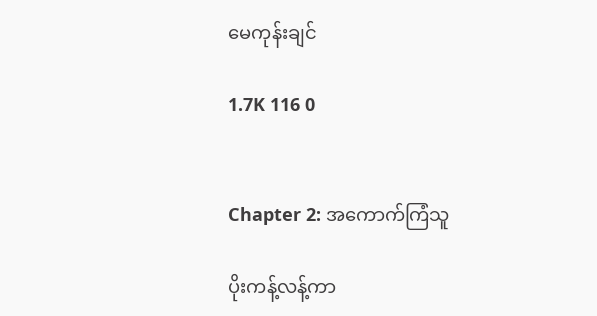မေကုန်းချင်

1.7K 116 0


Chapter 2: အကောက်ကြံသူ

ပိုးကန့်လန့်ကာ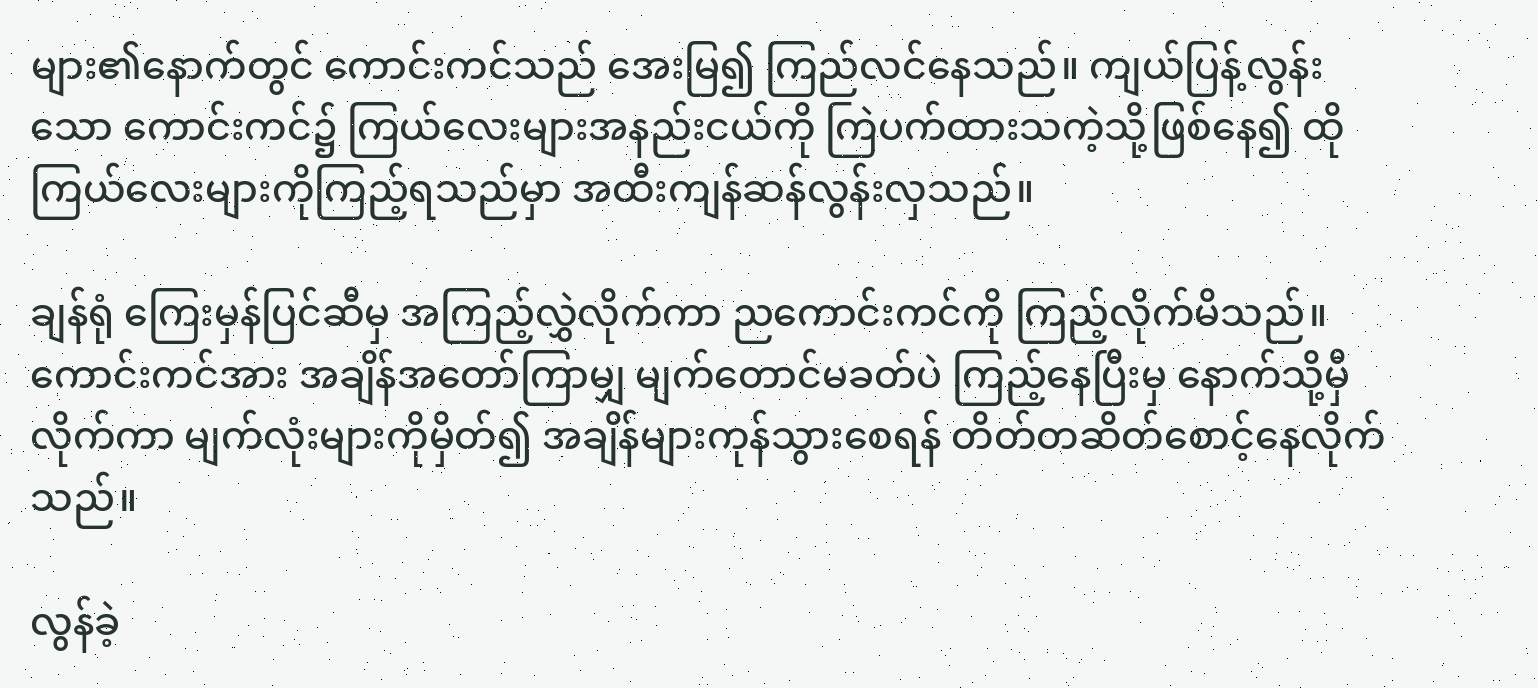များ၏နောက်တွင် ကောင်းကင်သည် အေးမြ၍ ကြည်လင်နေသည်။ ကျယ်ပြန့်လွန်းသော ကောင်းကင်၌ ကြယ်လေးများအနည်းငယ်ကို ကြဲပက်ထားသကဲ့သို့ဖြစ်နေ၍ ထိုကြယ်လေးများကိုကြည့်ရသည်မှာ အထီးကျန်ဆန်လွန်းလှသည်။

ချန်ရုံ ကြေးမှန်ပြင်ဆီမှ အကြည့်လွှဲလိုက်ကာ ညကောင်းကင်ကို ကြည့်လိုက်မိသည်။ ကောင်းကင်အား အချိန်အတော်ကြာမျှ မျက်တောင်မခတ်ပဲ ကြည့်နေပြီးမှ နောက်သို့မှီလိုက်ကာ မျက်လုံးများကိုမှိတ်၍ အချိန်များကုန်သွားစေရန် တိတ်တဆိတ်စောင့်နေလိုက်သည်။

လွန်ခဲ့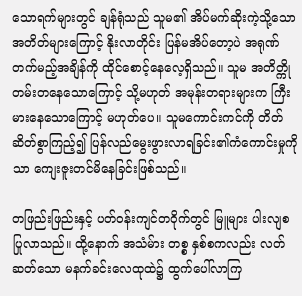သောရက်များတွင် ချန်ရုံသည် သူမ၏ အိပ်မက်ဆိုးကဲ့သို့သောအတိတ်များကြောင့် နိုးလာတိုင်း ပြန်မအိပ်တော့ပဲ အရုဏ်တက်မည့်အချိန်ကို ထိုင်စောင့်နေလေ့ရှိသည်။ သူမ အတိတ္ကို တမ်းတနေသောကြောင့် သို့မဟုတ် အမုန်းတရားများက ကြီးမားနေသောကြောင့် မဟုတ်ပေ။ သူမကောင်းကင်ကို တိတ်ဆိတ်စွာကြည့်၍ ပြန်လည်မွေးဖွားလာရခြင်း၏ကံကောင်းမှုကိုသာ ကျေးဇူးတင်မိနေခြင်းဖြစ်သည်။

တဖြည်းဖြည်းနှင့် ပတ်ဝန်းကျင်တဝိုက်တွင် မြူများ ပါးလျစပြုလာသည်။ ထို့နောက် အသံမ်ား တစ္စ နှစ်စကလည်း လတ်ဆတ်သော မနက်ခင်းလေထုထဲ၌ ထွက်ပေါ်လာကြ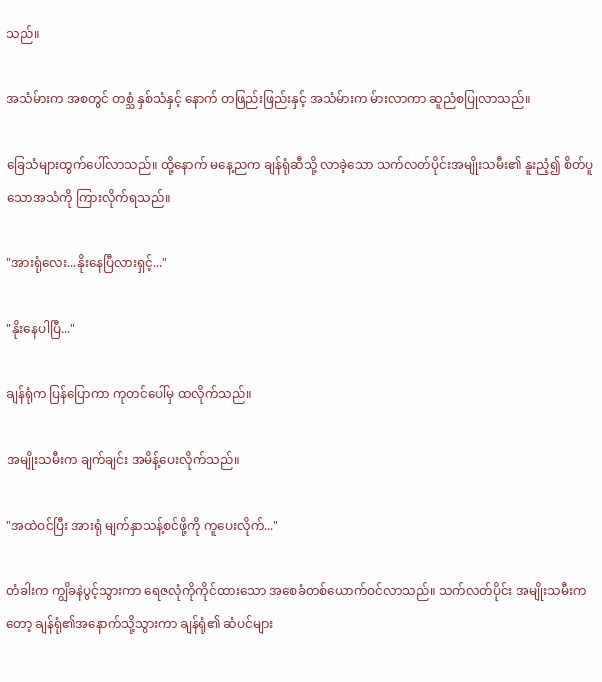သည်။

အသံမ်ားက အစတွင် တစ္သံ နှစ်သံနှင့် နောက် တဖြည်းဖြည်းနှင့် အသံမ်ားက မ်ားလာကာ ဆူညံစပြုလာသည်။

ခြေသံများထွက်ပေါ်လာသည်။ ထို့နောက် မနေ့ညက ချန်ရုံဆီသို့ လာခဲ့သော သက်လတ်ပိုင်းအမျိုးသမီး၏ နူးညံ့၍ စိတ်ပူသောအသံကို ကြားလိုက်ရသည်။

"အားရုံလေး...နိုးနေပြီလားရှင့်..."

"နိုးနေပါပြီ..."

ချန်ရုံက ပြန်ပြောကာ ကုတင်ပေါ်မှ ထလိုက်သည်။

အမျိုးသမီးက ချက်ချင်း အမိန့်ပေးလိုက်သည်။

"အထဲဝင်ပြီး အားရုံ မျက်နှာသန့်စင်ဖို့ကို ကူပေးလိုက်..."

တံခါးက ကျွိခနဲပွင့်သွားကာ ရေဇလုံကိုကိုင်ထားသော အစေခံတစ်ယောက်ဝင်လာသည်။ သက်လတ်ပိုင်း အမျိုးသမီးကတော့ ချန်ရုံ၏အနောက်သို့သွားကာ ချန်ရုံ၏ ဆံပင်များ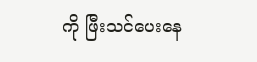ကို ဖြီးသင်ပေးနေ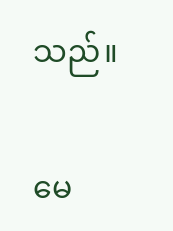သည်။

မေ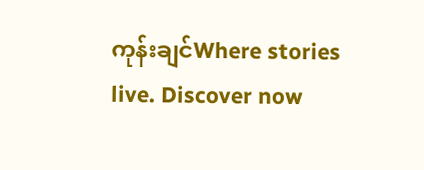ကုန်းချင်Where stories live. Discover now